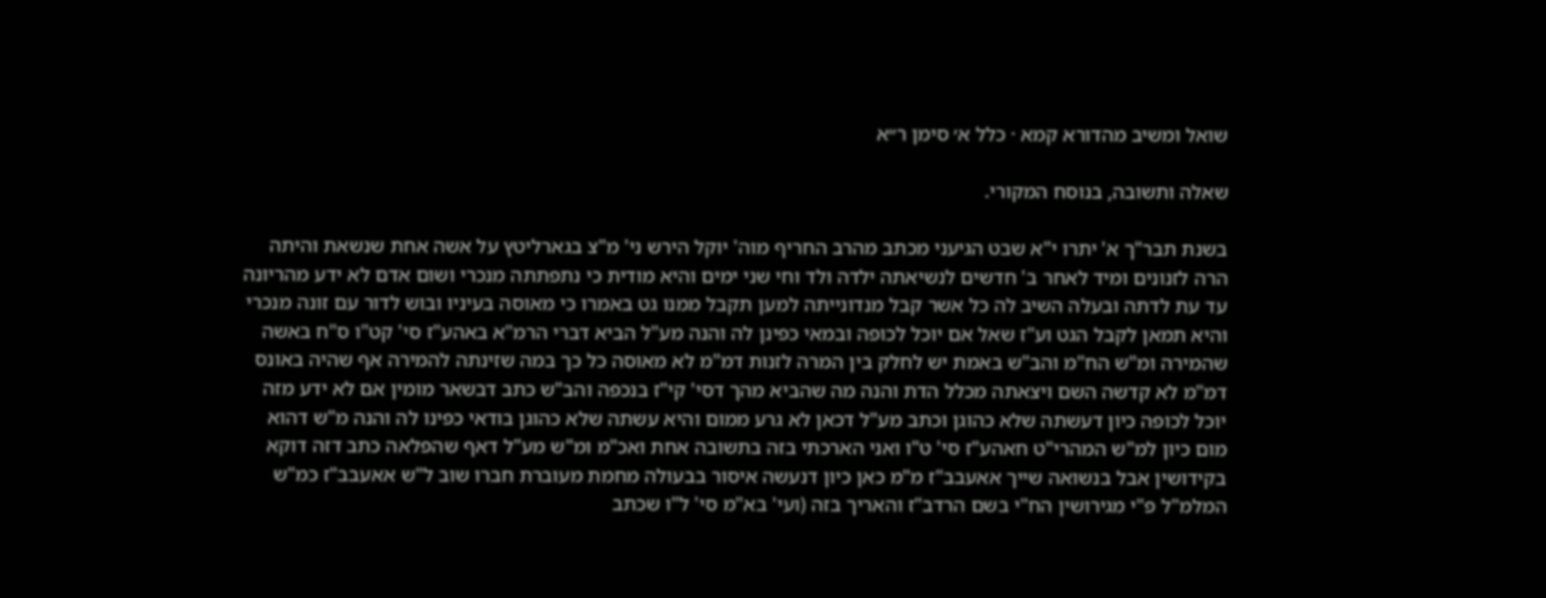שואל ומשיב מהדורא קמא · כלל א׳ סימן ר״א

שאלה ותשובה, בנוסח המקורי.

בשנת תבר"ך א' יתרו י"א שבט הגיעני מכתב מהרב החריף מוה' יוקל הירש ני' מ"צ בגארליטץ על אשה אחת שנשאת והיתה הרה לזנונים ומיד לאחר ב' חדשים לנשיאתה ילדה ולד וחי שני ימים והיא מודית כי נתפתתה מנכרי ושום אדם לא ידע מהריונה עד עת לדתה ובעלה השיב לה כל אשר קבל מנדונייתה למען תקבל ממנו גט באמרו כי מאוסה בעיניו ובוש לדור עם זונה מנכרי והיא תמאן לקבל הגט וע"ז שאל אם יוכל לכופה ובמאי כפינן לה והנה מע"ל הביא דברי הרמ"א באהע"ז סי' קט"ו ס"ח באשה שהמירה ומ"ש הח"מ והב"ש באמת יש לחלק בין המרה לזנות דמ"מ לא מאוסה כל כך במה שזינתה להמירה אף שהיה באונס דמ"מ לא קדשה השם ויצאתה מכלל הדת והנה מה שהביא מהך דסי' קי"ז בנכפה והב"ש כתב דבשאר מומין אם לא ידע מזה יוכל לכופה כיון דעשתה שלא כהוגן וכתב מע"ל דכאן לא גרע ממום והיא עשתה שלא כהוגן בודאי כפינו לה והנה מ"ש דהוא מום כיון למ"ש המהרי"ט חאהע"ז סי' ט"ו ואני הארכתי בזה בתשובה אחת ואכ"מ ומ"ש מע"ל דאף שהפלאה כתב דזה דוקא בקידושין אבל בנשואה שייך אאעבב"ז מ"מ כאן כיון דנעשה איסור בבעולה מחמת מעוברת חברו שוב ל"ש אאעבב"ז כמ"ש המלמ"ל פ"י מגירושין הח"י בשם הרדב"ז והאריך בזה (ועי' בא"מ סי' ל"ו שכתב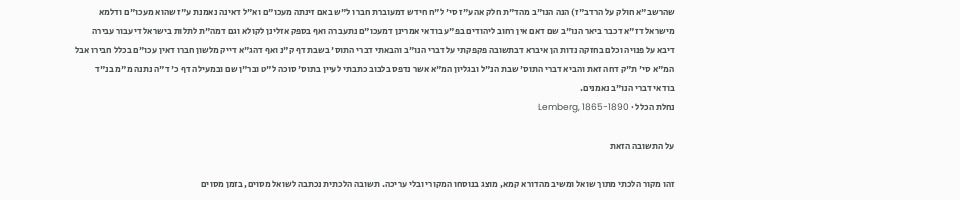שהרשב"א חולק על הרדב"ז) הנה הנו"ב מהד"ת חלק אהע"ז סי' ל"ח חידש דמעוברת חברו ל"ש באם זינתה מעכו"ם וא"ל דאינה נאמנת ע"ז שהוא מעכו"ם ודלמא מישראל דז"א דכבר ביאר הנו"ב שם דאם אין רחוב ליהודים בפ"ע בודאי אמרינן דמעכו"ם נתעברה ואף בספק אזלינן לקולא וגם דמה"ת לתלות בישראל דיעבור עבירה דיבא על פנויה וכלם בחזקה נדות הן איברא דבתשובה פקפקתי על דברי הנו"ב והבאתי דברי התוס' בשבת דף ק"נ ואף דהג"א דייק מלשון חברו דאין עכו"ם בכלל חבירו אבל המ"א סי' ת"ק דחה זאת והביא דברי התוס' שבת הנ"ל ובגליון המ"א אשר נדפס בלבוב כתבתי לעיין בתוס' סוכה ל"ט ובר"ן שם ובמעילה דף כ' ד"ה נתנה מ"מ בנ"ד בודאי דברי הנו"ב נאמנים.
נחלת הכלל · Lemberg, 1865-1890

על התשובה הזאת

זהו מקור הלכתי מתוך שואל ומשיב מהדורא קמא, מוצג בנוסחו המקורי ובלי עריכה. תשובה הלכתית נכתבה לשואל מסוים, בזמן מסוים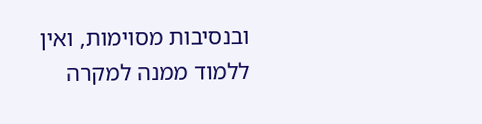ובנסיבות מסוימות, ואין ללמוד ממנה למקרה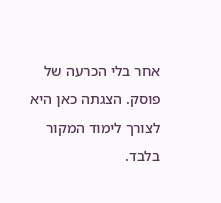אחר בלי הכרעה של פוסק. הצגתה כאן היא לצורך לימוד המקור בלבד.